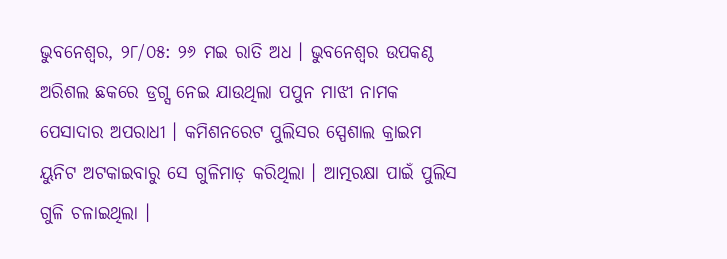ଭୁବନେଶ୍ୱର, ୨୮/୦୫: ୨୬ ମଇ ରାତି ଅଧ । ଭୁବନେଶ୍ୱର ଉପକଣ୍ଠ ଅରିଶଲ ଛକରେ ଡ୍ରଗ୍ସ ନେଇ ଯାଉଥିଲା ପପୁନ ମାଝୀ ନାମକ ପେସାଦାର ଅପରାଧୀ । କମିଶନରେଟ ପୁଲିସର ସ୍ପେଶାଲ କ୍ରାଇମ ୟୁନିଟ ଅଟକାଇବାରୁ ସେ ଗୁଳିମାଡ଼ କରିଥିଲା । ଆତ୍ମରକ୍ଷା ପାଇଁ ପୁଲିସ ଗୁଳି ଚଳାଇଥିଲା ।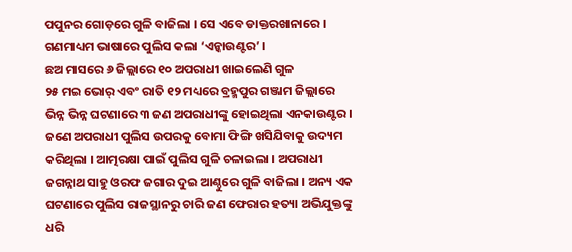ପପୁନର ଗୋଡ଼ରେ ଗୁଳି ବାଜିଲା । ସେ ଏବେ ଡାକ୍ତରଖାନାରେ । ଗଣମାଧ୍ୟମ ଭାଷାରେ ପୁଲିସ କଲା ‘ଏନ୍କାଉଣ୍ଟର’ ।
ଛଅ ମାସରେ ୬ ଜିଲ୍ଲାରେ ୧୦ ଅପରାଧୀ ଖାଇଲେଣି ଗୁଳ
୨୫ ମଇ ଭୋର୍ ଏବଂ ରାତି ୧୨ ମଧ୍ୟରେ ବ୍ରହ୍ମପୁର ଗଞ୍ଜାମ ଜିଲ୍ଲାରେ ଭିନ୍ନ ଭିନ୍ନ ଘଟଣାରେ ୩ ଜଣ ଅପରାଧୀଙ୍କୁ ହୋଇଥିଲା ଏନକାଉଣ୍ଟର । ଜଣେ ଅପରାଧୀ ପୁଲିସ ଉପରକୁ ବୋମା ଫିଙ୍ଗି ଖସିଯିବାକୁ ଉଦ୍ୟମ କରିଥିଲା । ଆତ୍ମରକ୍ଷା ପାଇଁ ପୁଲିସ ଗୁଳି ଚଳାଇଲା । ଅପରାଧୀ ଜଗନ୍ନାଥ ସାହୁ ଓରଫ ଜଗାର ଦୁଇ ଆଣ୍ଠୁରେ ଗୁଳି ବାଜିଲା । ଅନ୍ୟ ଏକ ଘଟଣାରେ ପୁଲିସ ରାଜସ୍ଥାନରୁ ଚାରି ଜଣ ଫେରାର ହତ୍ୟା ଅଭିଯୁକ୍ତଙ୍କୁ ଧରି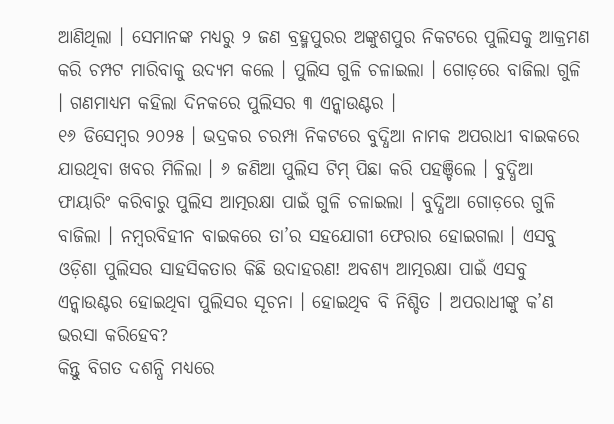ଆଣିଥିଲା । ସେମାନଙ୍କ ମଧ୍ୟରୁ ୨ ଜଣ ବ୍ରହ୍ମପୁରର ଅଙ୍କୁଶପୁର ନିକଟରେ ପୁଲିସକୁ ଆକ୍ରମଣ କରି ଚମ୍ପଟ ମାରିବାକୁ ଉଦ୍ୟମ କଲେ । ପୁଲିସ ଗୁଳି ଚଳାଇଲା । ଗୋଡ଼ରେ ବାଜିଲା ଗୁଳି । ଗଣମାଧ୍ୟମ କହିଲା ଦିନକରେ ପୁଲିସର ୩ ଏନ୍କାଉଣ୍ଟର ।
୧୬ ଡିସେମ୍ବର ୨୦୨୫ । ଭଦ୍ରକର ଚରମ୍ପା ନିକଟରେ ବୁଦ୍ଧିଆ ନାମକ ଅପରାଧୀ ବାଇକରେ ଯାଉଥିବା ଖବର ମିଳିଲା । ୬ ଜଣିଆ ପୁଲିସ ଟିମ୍ ପିଛା କରି ପହଞ୍ଚିଲେ । ବୁଦ୍ଧିଆ ଫାୟାରିଂ କରିବାରୁ ପୁଲିସ ଆତ୍ମରକ୍ଷା ପାଇଁ ଗୁଳି ଚଳାଇଲା । ବୁଦ୍ଧିଆ ଗୋଡ଼ରେ ଗୁଳି ବାଜିଲା । ନମ୍ବରବିହୀନ ବାଇକରେ ତା’ର ସହଯୋଗୀ ଫେରାର ହୋଇଗଲା । ଏସବୁ ଓଡ଼ିଶା ପୁଲିସର ସାହସିକତାର କିଛି ଉଦାହରଣ! ଅବଶ୍ୟ ଆତ୍ମରକ୍ଷା ପାଇଁ ଏସବୁ ଏନ୍କାଉଣ୍ଟର ହୋଇଥିବା ପୁଲିସର ସୂଚନା । ହୋଇଥିବ ବି ନିଶ୍ଚିତ । ଅପରାଧୀଙ୍କୁ କ’ଣ ଭରସା କରିହେବ?
କିନ୍ତୁ ବିଗତ ଦଶନ୍ଧି ମଧ୍ୟରେ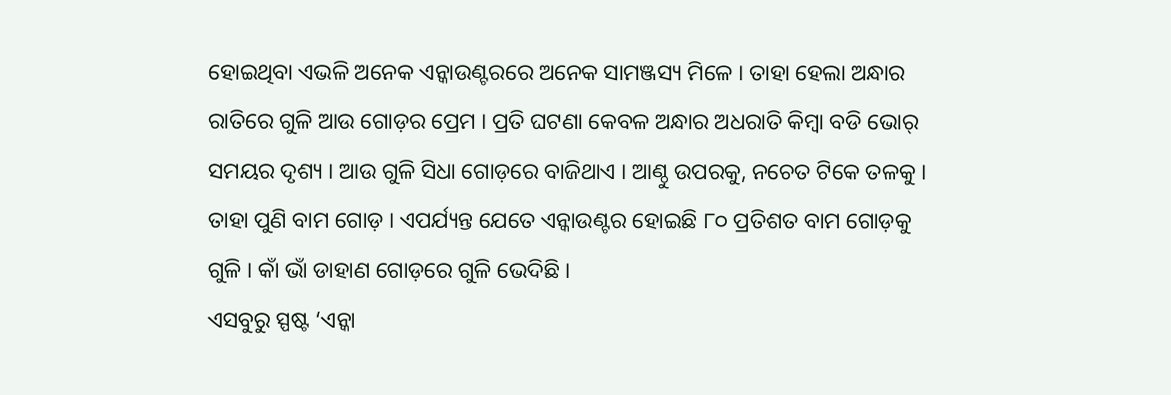ହୋଇଥିବା ଏଭଳି ଅନେକ ଏନ୍କାଉଣ୍ଟରରେ ଅନେକ ସାମଞ୍ଜସ୍ୟ ମିଳେ । ତାହା ହେଲା ଅନ୍ଧାର ରାତିରେ ଗୁଳି ଆଉ ଗୋଡ଼ର ପ୍ରେମ । ପ୍ରତି ଘଟଣା କେବଳ ଅନ୍ଧାର ଅଧରାତି କିମ୍ବା ବଡି ଭୋର୍ ସମୟର ଦୃଶ୍ୟ । ଆଉ ଗୁଳି ସିଧା ଗୋଡ଼ରେ ବାଜିଥାଏ । ଆଣ୍ଠୁ ଉପରକୁ, ନଚେତ ଟିକେ ତଳକୁ । ତାହା ପୁଣି ବାମ ଗୋଡ଼ । ଏପର୍ଯ୍ୟନ୍ତ ଯେତେ ଏନ୍କାଉଣ୍ଟର ହୋଇଛି ୮୦ ପ୍ରତିଶତ ବାମ ଗୋଡ଼କୁ ଗୁଳି । କାଁ ଭାଁ ଡାହାଣ ଗୋଡ଼ରେ ଗୁଳି ଭେଦିଛି ।
ଏସବୁରୁ ସ୍ପଷ୍ଟ ‘ଏନ୍କା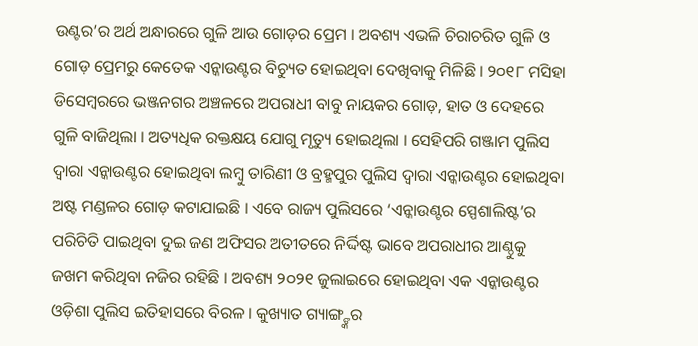ଉଣ୍ଟର’ର ଅର୍ଥ ଅନ୍ଧାରରେ ଗୁଳି ଆଉ ଗୋଡ଼ର ପ୍ରେମ । ଅବଶ୍ୟ ଏଭଳି ଚିରାଚରିତ ଗୁଳି ଓ ଗୋଡ଼ ପ୍ରେମରୁ କେତେକ ଏନ୍କାଉଣ୍ଟର ବିଚ୍ୟୁତ ହୋଇଥିବା ଦେଖିବାକୁ ମିଳିଛି । ୨୦୧୮ ମସିହା ଡିସେମ୍ବରରେ ଭଞ୍ଜନଗର ଅଞ୍ଚଳରେ ଅପରାଧୀ ବାବୁ ନାୟକର ଗୋଡ଼, ହାତ ଓ ଦେହରେ ଗୁଳି ବାଜିଥିଲା । ଅତ୍ୟଧିକ ରକ୍ତକ୍ଷୟ ଯୋଗୁ ମୃତ୍ୟୁ ହୋଇଥିଲା । ସେହିପରି ଗଞ୍ଜାମ ପୁଲିସ ଦ୍ୱାରା ଏନ୍କାଉଣ୍ଟର ହୋଇଥିବା ଲମ୍ବୁ ତାରିଣୀ ଓ ବ୍ରହ୍ମପୁର ପୁଲିସ ଦ୍ୱାରା ଏନ୍କାଉଣ୍ଟର ହୋଇଥିବା ଅଷ୍ଟ ମଣ୍ଡଳର ଗୋଡ଼ କଟାଯାଇଛି । ଏବେ ରାଜ୍ୟ ପୁଲିସରେ ‘ଏନ୍କାଉଣ୍ଟର ସ୍ପେଶାଲିଷ୍ଟ’ର ପରିଚିତି ପାଇଥିବା ଦୁଇ ଜଣ ଅଫିସର ଅତୀତରେ ନିର୍ଦ୍ଦିଷ୍ଟ ଭାବେ ଅପରାଧୀର ଆଣ୍ଠୁକୁ ଜଖମ କରିଥିବା ନଜିର ରହିଛି । ଅବଶ୍ୟ ୨୦୨୧ ଜୁଲାଇରେ ହୋଇଥିବା ଏକ ଏନ୍କାଉଣ୍ଟର ଓଡ଼ିଶା ପୁଲିସ ଇତିହାସରେ ବିରଳ । କୁଖ୍ୟାତ ଗ୍ୟାଙ୍ଗ୍ଙ୍କର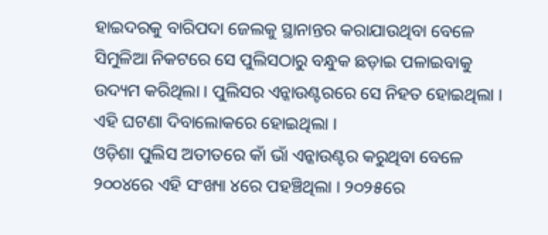ହାଇଦରକୁ ବାରିପଦା ଜେଲକୁ ସ୍ଥାନାନ୍ତର କରାଯାଉଥିବା ବେଳେ ସିମୁଳିଆ ନିକଟରେ ସେ ପୁଲିସଠାରୁ ବନ୍ଧୁକ ଛଡ଼ାଇ ପଳାଇବାକୁ ଉଦ୍ୟମ କରିଥିଲା । ପୁଲିସର ଏନ୍କାଉଣ୍ଟରରେ ସେ ନିହତ ହୋଇଥିଲା । ଏହି ଘଟଣା ଦିବାଲୋକରେ ହୋଇଥିଲା ।
ଓଡ଼ିଶା ପୁଲିସ ଅତୀତରେ କାଁ ଭାଁ ଏନ୍କାଉଣ୍ଟର କରୁଥିବା ବେଳେ ୨୦୦୪ରେ ଏହି ସଂଖ୍ୟା ୪ରେ ପହଞ୍ଚିଥିଲା । ୨୦୨୫ରେ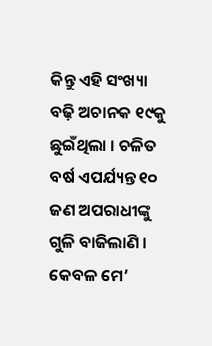କିନ୍ତୁ ଏହି ସଂଖ୍ୟା ବଢ଼ି ଅଚାନକ ୧୯କୁ ଛୁଇଁଥିଲା । ଚଳିତ ବର୍ଷ ଏପର୍ଯ୍ୟନ୍ତ ୧୦ ଜଣ ଅପରାଧୀଙ୍କୁ ଗୁଳି ବାଜିଲାଣି । କେବଳ ମେ’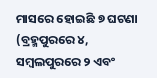ମାସରେ ହୋଇଛି ୭ ଘଟଣା (ବ୍ରହ୍ମପୁରରେ ୪, ସମ୍ବଲପୁରରେ ୨ ଏବଂ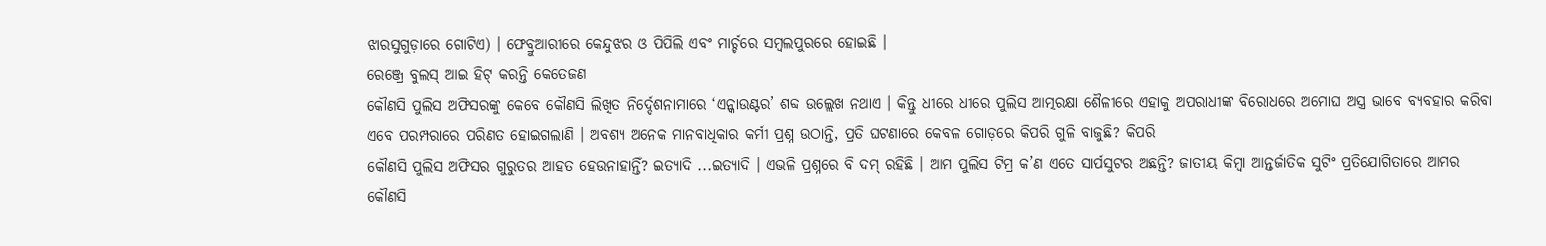ଝାରସୁଗୁଡ଼ାରେ ଗୋଟିଏ) । ଫେବ୍ରୁଆରୀରେ କେନ୍ଦୁଝର ଓ ପିପିଲି ଏବଂ ମାର୍ଚ୍ଚରେ ସମ୍ବଲପୁରରେ ହୋଇଛି ।
ରେଞ୍ଜ୍ରେ ବୁଲସ୍ ଆଇ ହିଟ୍ କରନ୍ତି କେତେଜଣ
କୌଣସି ପୁଲିସ ଅଫିସରଙ୍କୁ କେବେ କୌଣସି ଲିଖିତ ନିର୍ଦ୍ଦେଶନାମାରେ ‘ଏନ୍କାଉଣ୍ଟର’ ଶବ୍ଦ ଉଲ୍ଲେଖ ନଥାଏ । କିନ୍ତୁ ଧୀରେ ଧୀରେ ପୁଲିସ ଆତ୍ମରକ୍ଷା ଶୈଳୀରେ ଏହାକୁ ଅପରାଧୀଙ୍କ ବିରୋଧରେ ଅମୋଘ ଅସ୍ତ୍ର ଭାବେ ବ୍ୟବହାର କରିବା ଏବେ ପରମ୍ପରାରେ ପରିଣତ ହୋଇଗଲାଣି । ଅବଶ୍ୟ ଅନେକ ମାନବାଧିକାର କର୍ମୀ ପ୍ରଶ୍ନ ଉଠାନ୍ତି, ପ୍ରତି ଘଟଣାରେ କେବଳ ଗୋଡ଼ରେ କିପରି ଗୁଳି ବାଜୁଛି? କିପରି
କୌଣସି ପୁଲିସ ଅଫିସର ଗୁରୁତର ଆହତ ହେଉନାହାନ୍ତିଁ? ଇତ୍ୟାଦି ...ଇତ୍ୟାଦି । ଏଭଳି ପ୍ରଶ୍ନରେ ବି ଦମ୍ ରହିଛି । ଆମ ପୁଲିସ ଟିମ୍ର କ’ଣ ଏତେ ସାର୍ପସୁଟର ଅଛନ୍ତି? ଜାତୀୟ କିମ୍ବା ଆନ୍ତର୍ଜାତିକ ସୁଟିଂ ପ୍ରତିଯୋଗିତାରେ ଆମର କୌଣସି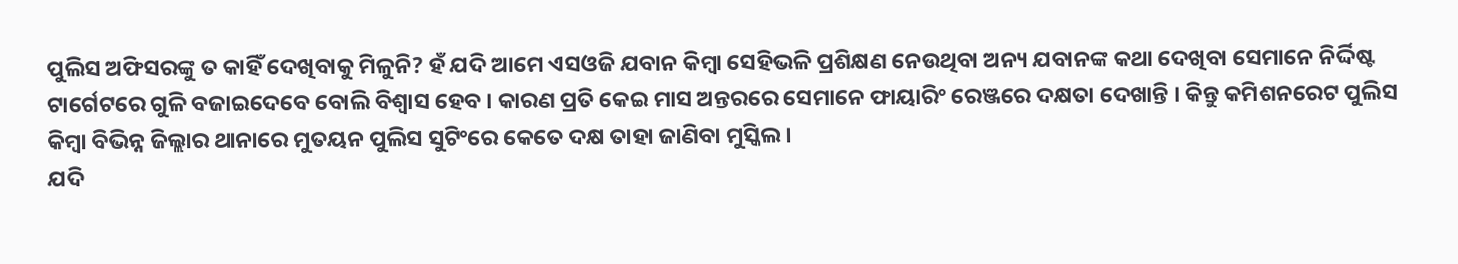ପୁଲିସ ଅଫିସରଙ୍କୁ ତ କାହିଁ ଦେଖିବାକୁ ମିଳୁନି? ହଁ ଯଦି ଆମେ ଏସଓଜି ଯବାନ କିମ୍ବା ସେହିଭଳି ପ୍ରଶିକ୍ଷଣ ନେଉଥିବା ଅନ୍ୟ ଯବାନଙ୍କ କଥା ଦେଖିବା ସେମାନେ ନିର୍ଦ୍ଦିଷ୍ଟ ଟାର୍ଗେଟରେ ଗୁଳି ବଜାଇଦେବେ ବୋଲି ବିଶ୍ୱାସ ହେବ । କାରଣ ପ୍ରତି କେଇ ମାସ ଅନ୍ତରରେ ସେମାନେ ଫାୟାରିଂ ରେଞ୍ଜରେ ଦକ୍ଷତା ଦେଖାନ୍ତି । କିନ୍ତୁ କମିଶନରେଟ ପୁଲିସ କିମ୍ବା ବିଭିନ୍ନ ଜିଲ୍ଲାର ଥାନାରେ ମୁତୟନ ପୁଲିସ ସୁଟିଂରେ କେତେ ଦକ୍ଷ ତାହା ଜାଣିବା ମୁସ୍କିଲ ।
ଯଦି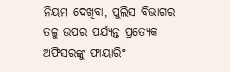ନିୟମ ଦେଖିବା, ପୁଲିସ ବିଭାଗର ତଳୁ ଉପର ପର୍ଯ୍ୟନ୍ତ ପ୍ରତ୍ୟେକ ଅଫିସରଙ୍କୁ ଫାୟାରିଂ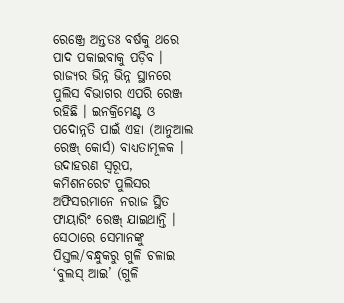ରେଞ୍ଜ୍ରେ ଅନ୍ତତଃ ବର୍ଷକୁ ଥରେ ପାଦ ପକାଇବାକୁ ପଡ଼ିବ । ରାଜ୍ୟର ଭିନ୍ନ ଭିନ୍ନ ସ୍ଥାନରେ ପୁଲିସ ବିଭାଗର ଏପରି ରେଞ୍ଜ ରହିଛି । ଇନକ୍ରିମେଣ୍ଟ ଓ ପଦୋନ୍ନତି ପାଇଁ ଏହା (ଆନୁଆଲ ରେଞ୍ଜ୍ କୋର୍ସ) ବାଧ୍ୟତାମୂଳକ । ଉଦାହରଣ ସ୍ୱରୂପ, କମିଶନରେଟ ପୁଲିସର ଅଫିସରମାନେ ନରାଜ ସ୍ଥିତ ଫାୟାରିଂ ରେଞ୍ଜ୍ ଯାଇଥାନ୍ତି । ସେଠାରେ ସେମାନଙ୍କୁ ପିସ୍ତଲ/ବନ୍ଧୁକରୁ ଗୁଳି ଚଳାଇ ‘ବୁଲସ୍ ଆଇ’ (ଗୁଳି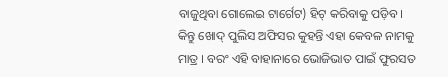ବାଜୁଥିବା ଗୋଲେଇ ଟାର୍ଗେଟ) ହିଟ୍ କରିବାକୁ ପଡ଼ିବ । କିନ୍ତୁ ଖୋଦ୍ ପୁଲିସ ଅଫିସର କୁହନ୍ତି ଏହା କେବଳ ନାମକୁ ମାତ୍ର । ବରଂ ଏହି ବାହାନାରେ ଭୋଜିଭାତ ପାଇଁ ଫୁରସତ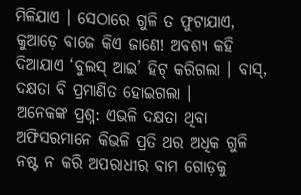ମିଳିଯାଏ । ସେଠାରେ ଗୁଳି ତ ଫୁଟାଯାଏ, କୁଆଡ଼େ ବାଜେ କିଏ ଜାଣେ! ଅବଶ୍ୟ କହି ଦିଆଯାଏ ‘ବୁଲସ୍ ଆଇ’ ହିଟ୍ କରିଗଲା । ବାସ୍, ଦକ୍ଷତା ବି ପ୍ରମାଣିତ ହୋଇଗଲା ।
ଅନେକଙ୍କ ପ୍ରଶ୍ନ: ଏଭଳି ଦକ୍ଷତା ଥିବା ଅଫିସରମାନେ କିଭଳି ପ୍ରତି ଥର ଅଧିକ ଗୁଳି ନଷ୍ଟ ନ କରି ଅପରାଧୀର ବାମ ଗୋଡ଼କୁ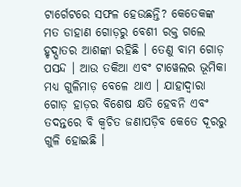ଟାର୍ଗେଟରେ ସଫଳ ହେଉଛନ୍ତି? କେତେକଙ୍କ ମତ ଡାହାଣ ଗୋଡ଼ରୁ ବେଶୀ ରକ୍ତ ଗଲେ ହୃଦ୍ଘାତର ଆଶଙ୍କା ରହିଛି । ତେଣୁ ବାମ ଗୋଡ଼ ପସନ୍ଦ । ଆଉ ତକିଆ ଏବଂ ଟାୱେଲର ଭୂମିକା ମଧ୍ୟ ଗୁଳିମାଡ଼ ବେଳେ ଥାଏ । ଯାହାଦ୍ୱାରା ଗୋଡ଼ ହାଡ଼ର ବିଶେଷ କ୍ଷତି ହେବନି ଏବଂ ତଦନ୍ତରେ ବି କ୍ୱଚିତ ଜଣାପଡ଼ିବ କେତେ ଦୂରରୁ ଗୁଳି ହୋଇଛି ।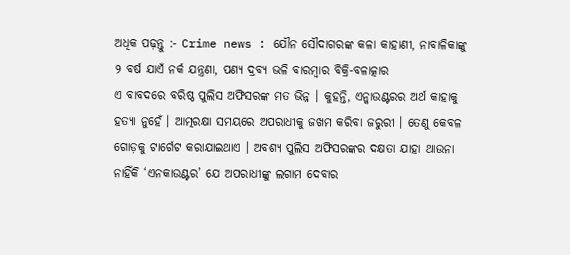ଅଧିକ ପଢ଼ନ୍ତୁ :- Crime news : ଯୌନ ସୌଦାଗରଙ୍କ କଳା କାହାଣୀ, ନାବାଳିକାଙ୍କୁ ୨ ବର୍ଷ ଯାଏଁ ନର୍କ ଯନ୍ତ୍ରଣା, ପଣ୍ୟ ଦ୍ରବ୍ୟ ଭଳି ବାରମ୍ଵାର ବିକ୍ରି-ବଳାତ୍କାର
ଏ ବାବଦରେ ବରିଷ୍ଠ ପୁଲିସ ଅଫିସରଙ୍କ ମତ ଭିନ୍ନ । କୁହନ୍ତି, ଏନ୍କାଉଣ୍ଟରର ଅର୍ଥ କାହାକୁ ହତ୍ୟା ନୁହେଁ । ଆତ୍ମରକ୍ଷା ସମୟରେ ଅପରାଧୀକୁ ଜଖମ କରିବା ଜରୁରୀ । ତେଣୁ କେବଳ ଗୋଡ଼କୁ ଟାର୍ଗେଟ କରାଯାଇଥାଏ । ଅବଶ୍ୟ ପୁଲିସ ଅଫିସରଙ୍କର ଦକ୍ଷତା ଯାହା ଥାଉନା ନାହିଁକି ‘ଏନକାଉଣ୍ଟର’ ଯେ ଅପରାଧୀଙ୍କୁ ଲଗାମ ଦେବାର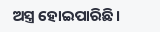ଅସ୍ତ୍ର ହୋଇପାରିଛି।